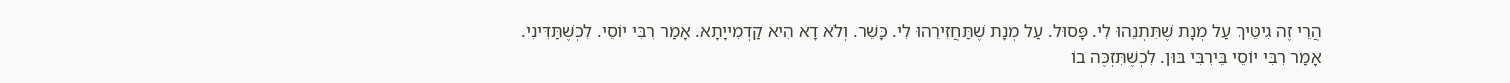הֲרֵי זֶה גִיטֵּיךְ עַל מְנָת שֶׁתִּתְנֵהוּ לִי. פָּסוּל. עַל מְנָת שֶׁתַּחֲזִירֵהוּ לִי. כָּשֵׁר. וְלֹא דָא הִיא קַדְמִייָתָא. אָמַר רִבִּי יוֹסֵי. לִכְשֶׁתַּדִּינִי. אָמַר רִבִּי יוֹסֵי בֵּירִבִּי בּוּן. לִכְשֶׁתִּזְכֶּה בוֹ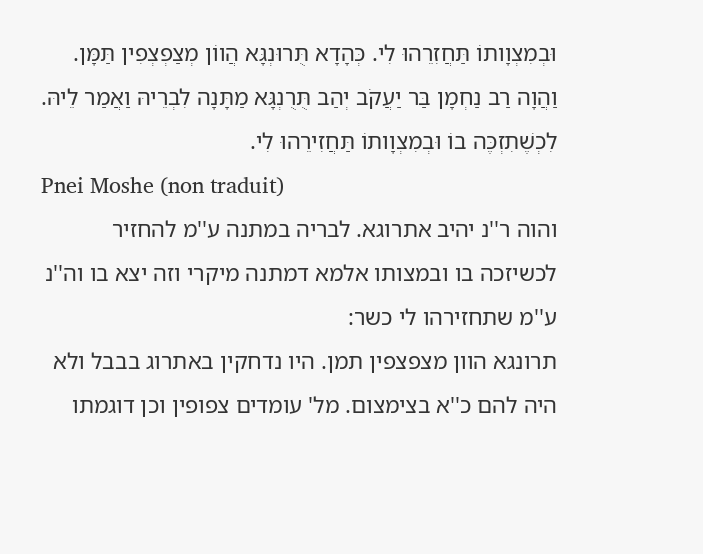וּבְמִצְוָותוֹ תַּחֲזִרֵהוּ לִי. כְּהָדָא תֻּרוּנְגָּא הֲווֹן מְצַפְצְפִין תַּמָּן. וַהֲוָה רַב נַחְמָן בַּר יַעֲקֹב יְהַב תֻּרֻנְגָּא מַתָּנָה לִבְרֵיהּ וַאֲמַר לֵיהּ. לִכְשֶׁתִזְכֶּה בוֹ וּבְמִצְוָותוֹ תַּחֲזִירֵהוּ לִי.
Pnei Moshe (non traduit)
והוה ר''נ יהיב אתרוגא. לבריה במתנה ע''מ להחזיר לכשיזכה בו ובמצותו אלמא דמתנה מיקרי וזה יצא בו וה''נ ע''מ שתחזירהו לי כשר:
תרונגא הוון מצפצפין תמן. היו נדחקין באתרוג בבבל ולא היה להם כ''א בצימצום. מל' עומדים צפופין וכן דוגמתו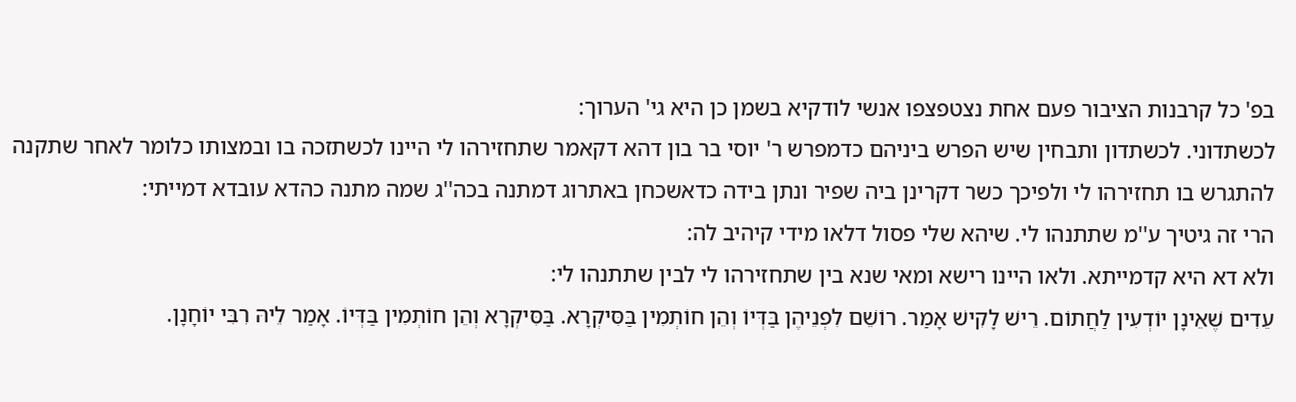בפ' כל קרבנות הציבור פעם אחת נצטפצפו אנשי לודקיא בשמן כן היא גי' הערוך:
לכשתדוני. לכשתדון ותבחין שיש הפרש ביניהם כדמפרש ר' יוסי בר בון דהא דקאמר שתחזירהו לי היינו לכשתזכה בו ובמצותו כלומר לאחר שתקנה להתגרש בו תחזירהו לי ולפיכך כשר דקרינן ביה שפיר ונתן בידה כדאשכחן באתרוג דמתנה בכה''ג שמה מתנה כהדא עובדא דמייתי:
הרי זה גיטיך ע''מ שתתנהו לי. שיהא שלי פסול דלאו מידי קיהיב לה:
ולא דא היא קדמייתא. ולאו היינו רישא ומאי שנא בין שתחזירהו לי לבין שתתנהו לי:
עֵדִים שֶׁאֵינָן יוֹדְעִין לַחֲתוֹם. רֵישׁ לָקִישׁ אָמַר. רוֹשֵׁם לִפְנֵיהֶן בַּדְּיוֹ וְהֵן חוֹתְמִין בַּסִּיקְרָא. בַּסִּיקְרָא וְהֵן חוֹתְמִין בַּדְּיוֹ. אָמַר לֵיהּ רִבִּי יוֹחָנָן.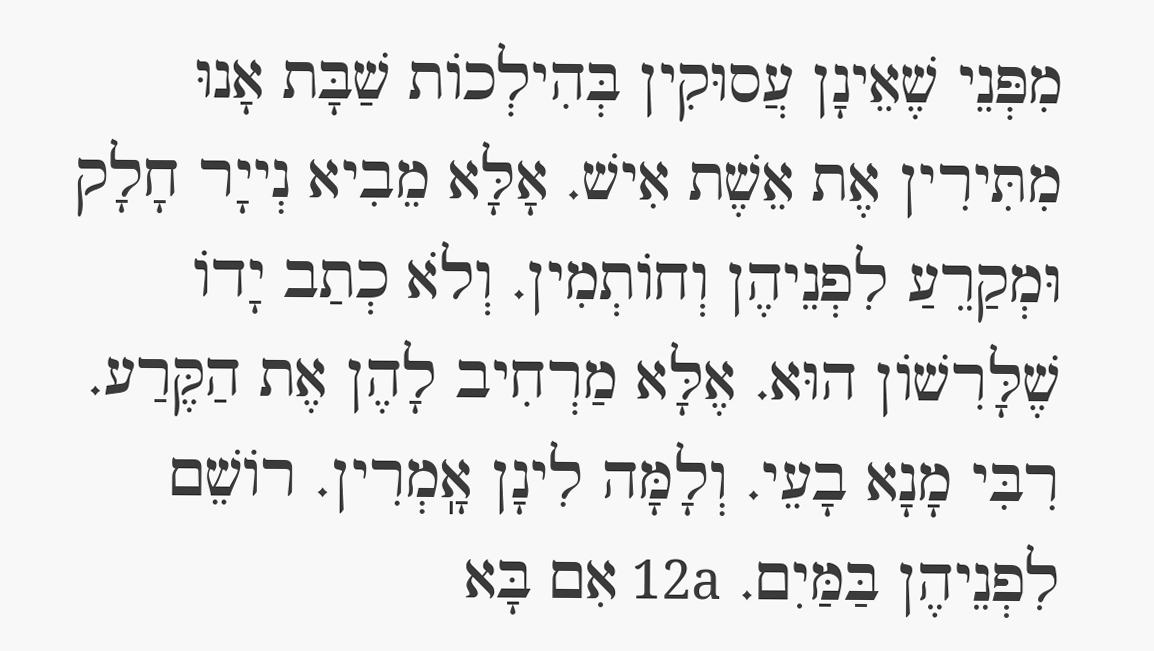מִפְּנֵי שֶׁאֵינָן עֲסוּקִין בְּהִילְכוֹת שַׁבָּת אָנוּ מִתִּירִין אֶת אֵשֶׁת אִישׁ. אָלָּא מֵבִיא נְייָר חָלָק וּמְקַרֵעַ לִפְנֵיהֶן וְחוֹתְמִין. וְלֹא כְתַב יָדוֹ שֶׁלָּרִשׁוֹן הוּא. אֶלָּא מַרְחִיב לָהֶן אֶת הַקֶּרַע. רִבִּי מָנָא בָעֵי. וְלָמָּה לִינָן אָֽמְרִין. רוֹשֵׁם לִפְנֵיהֶן בַּמַּיִם. 12a אִם בָּא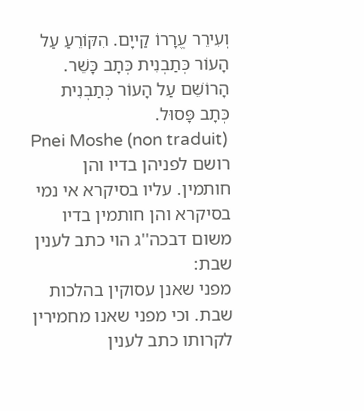וְעִירֵר עֱרָרוֹ קַייָם. הִקּוֹרֵעַ עַל הָעוֹר כְּתַבְנִית כְּתָב כָּשֵׁר. הָרוֹשֵׁם עַל הָעוֹר כְּתַבְנִית כְּתָב פָּסוּל.
Pnei Moshe (non traduit)
רושם לפניהן בדיו והן חותמין. עליו בסיקרא אי נמי בסיקרא והן חותמין בדיו משום דבכה''ג הוי כתב לענין שבת:
מפני שאנן עסוקין בהלכות שבת. וכי מפני שאנו מחמירין לקרותו כתב לענין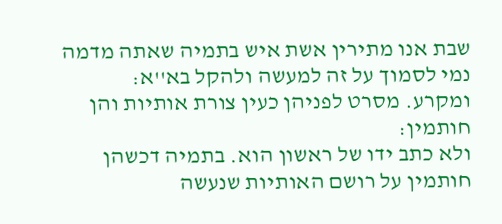שבת אנו מתירין אשת איש בתמיה שאתה מדמה נמי לסמוך על זה למעשה ולהקל בא''א:
ומקרע. מסרט לפניהן כעין צורת אותיות והן חותמין:
ולא כתב ידו של ראשון הוא. בתמיה דכשהן חותמין על רושם האותיות שנעשה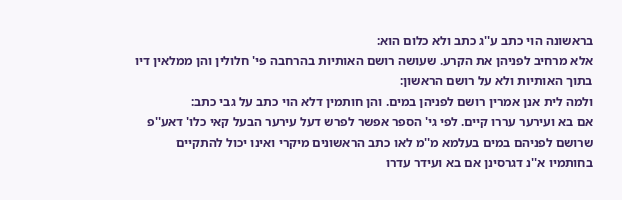בראשונה הוי כתב ע''ג כתב ולא כלום הוא:
אלא מרחיב לפניהן את הקרע. שעושה רושם האותיות בהרחבה פי' חלולין והן ממלאין דיו בתוך האותיות ולא על רושם הראשון:
ולמה לית אנן אמרין רושם לפניהן במים. והן חותמין דלא הוי כתב על גבי כתב:
אם בא ועירער עררו קיים. לפי גי' הספר אפשר לפרש דעל עירער הבעל קאי כלו' דאע''פ שרושם לפניהם במים בעלמא מ''מ לאו כתב הראשונים מיקרי ואינו יכול להתקיים בחותמיו א''נ דגרסינן אם בא ועידר עדרו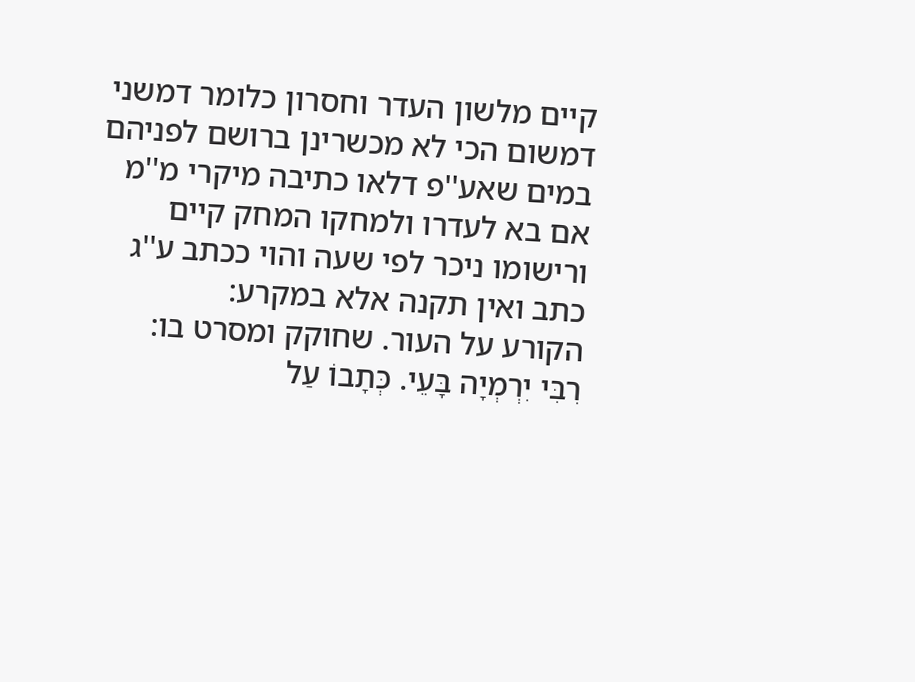קיים מלשון העדר וחסרון כלומר דמשני דמשום הכי לא מכשרינן ברושם לפניהם במים שאע''פ דלאו כתיבה מיקרי מ''מ אם בא לעדרו ולמחקו המחק קיים ורישומו ניכר לפי שעה והוי ככתב ע''ג כתב ואין תקנה אלא במקרע:
הקורע על העור. שחוקק ומסרט בו:
רִבִּי יִרְמְיָה בָּעֵי. כְּתָבוֹ עַל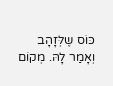כּוֹס שֶלְּזָהָב וְאָמַר לָהּ. מְקוֹם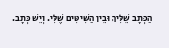הַכְּתָב שֵׁלִּיךְ וּבֵין הַשִּׁיטִּים שֶׁלִּי. וְיֵשׁ כְּתָב.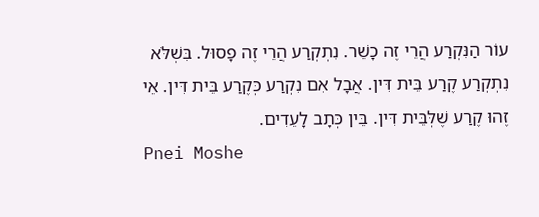עוֹר הַנִּקְרַע הֲרֵי זֶה כָשֵׁר. נִתְקְרַע הֲרֵי זֶה פָסוּל. בִּשְׁלֹּא נִתְקְרַע קֶרַע בֵּית דִּין. אֲבָל אִם נִקְרַע כְּקֶרַע בֵּית דִּין. אֵי זֶהוּ קֶרַע שֶׁלְּבֵּית דִּין. בֵּין כְּתָב לָעֵדִים.
Pnei Moshe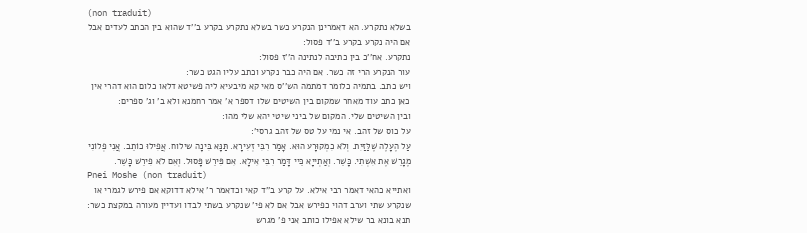(non traduit)
בשלא נתקרע. הא דאמרינן הנקרע כשר בשלא נתקרע בקרע ב''ד שהוא בין הכתב לעדים אבל אם היה נקרע בקרע ב''ד פסול:
נתקרע. אח''כ בין כתיבה לנתינה ה''ז פסול:
עור הנקרע הרי זה כשר. אם היה כבר נקרע וכתב עליו הגט כשר:
ויש כתב. בתמיה כלומר דמתמה הש''ס מאי קא מיבעיא ליה פשיטא דלאו כלום הוא דהרי אין כאן כתב עוד מאחר שמקום בין השיטים שלו דספר א' אמר רחמנא ולא ב' וג' ספרים:
ובין השיטים שלי. המקום של ביני שיטי יהא שלי מהו:
על כוס של זהב. אי נמי על טס של זהב גרסי':
עַל הֶעָלֶה שֶׁלַּזַּיִת. וְלֹא כִמְקוּרָע הוּא. אָמַר רִבִּי זְעִירָא. תַּנָּא בִּינָה שילוח. אֲפִילוּ כוֹתֵב. אֲנִי פְלוֹנִי מֶגָרֵשׁ אֶת אִשְׁתִי. כָּשֵׁר. וְאַתְייָא כֵּיי דָּמַר רִבִּי אִילָא. אִם פִּירֵשׁ פָּסוּל. וְאִם לֹא פִירֵשׁ כָּשֵׁר.
Pnei Moshe (non traduit)
ואתייא כהאי דאמר רבי אילא. על קרע ב''ד קאי וכדאמר ר' אילא דדוקא אם פירש לגמרי או שנקרע שתי וערב דהוי כפירש אבל אם לא פי' שנקרע בשתי לבדו ועדיין מעורה במקצת כשר:
תנא בונא בר שילא אפילו כותב אני פ' מגרש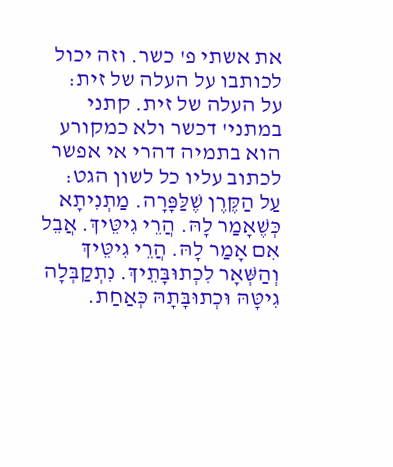את אשתי פ' כשר. וזה יכול לכותבו על העלה של זית:
על העלה של זית. קתני במתני' דכשר ולא כמקורע הוא בתמיה דהרי אי אפשר לכתוב עליו כל לשון הגט:
עַל הַקֶּרֶן שֶׁלַּפָּרָה. מַתְנִיתָא כְּשֶׁאָמַר לָהּ. הֲרֵי גִיטֵּיךְ. אֲבֵל אִם אָמַר לָהּ. הֲרֵי גִיטֵּיךְ וְהַשְּׁאָר לִכְתוּבָּתֵיךְ. נִתְקַבְּלָה גִיטָּהּ וּכְתוּבָּתָהּ כְּאַחַת.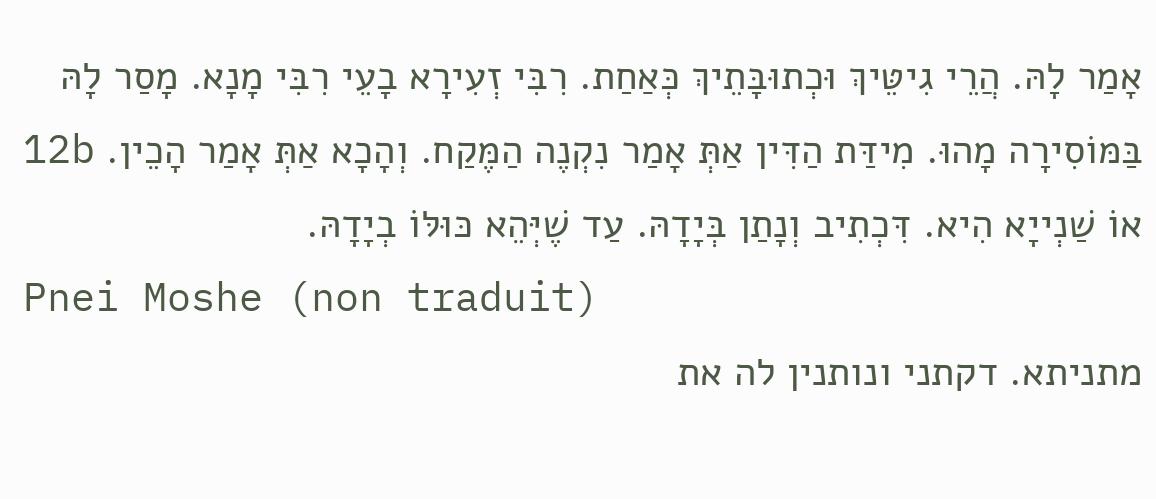אָמַר לָהּ. הֲרֵי גִיטֵּיךְ וּכְתוּבָּתֵיךְ כְּאַחַת. רִבִּי זְעִירָא בָעֵי רִבִּי מָנָא. מָסַר לָהּ בַּמּוֹסִירָה מָהוּ. מִידַּת הַדִּין אַתְּ אָמַר נִקְנֶה הַמֶּקַח. וְהָכָא אַתְּ אָמַר הָכֵין. 12b אוֹ שַׁנְייָא הִיא. דִּכְתִיב וְנָתַן בְּיָדָהּ. עַד שֶׁיְּהֵא כּוּלּוֹ בְיָדָהּ.
Pnei Moshe (non traduit)
מתניתא. דקתני ונותנין לה את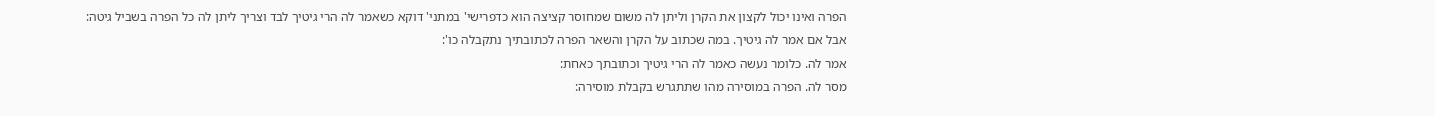הפרה ואינו יכול לקצון את הקרן וליתן לה משום שמחוסר קציצה הוא כדפרישי' במתני' דוקא כשאמר לה הרי גיטיך לבד וצריך ליתן לה כל הפרה בשביל גיטה:
אבל אם אמר לה גיטיך. במה שכתוב על הקרן והשאר הפרה לכתובתיך נתקבלה כו':
אמר לה. כלומר נעשה כאמר לה הרי גיטיך וכתובתך כאחת:
מסר לה. הפרה במוסירה מהו שתתגרש בקבלת מוסירה: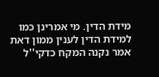מידת הדין. מי אמרינן כמו למידת הדין לענין ממון דאת אמר נקנה המקח כדקי''ל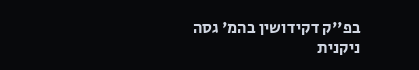בפ''ק דקידושין בהמ' גסה ניקנית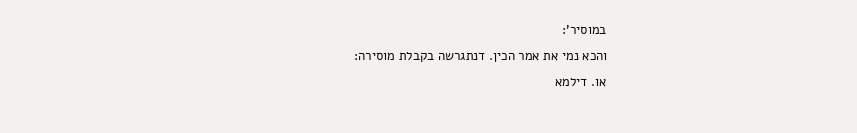במוסיר':
והכא נמי את אמר הכין. דנתגרשה בקבלת מוסירה:
או. דילמא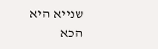שנייא היא הכא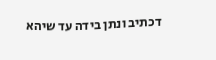דכתיב ונתן בידה עד שיהא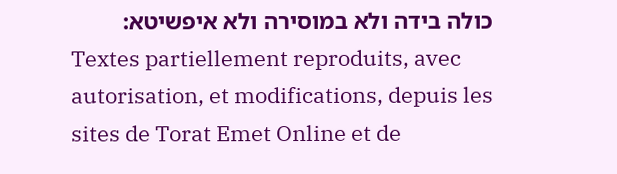כולה בידה ולא במוסירה ולא איפשיטא:
Textes partiellement reproduits, avec autorisation, et modifications, depuis les sites de Torat Emet Online et de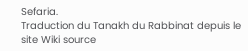Sefaria.
Traduction du Tanakh du Rabbinat depuis le site Wiki source